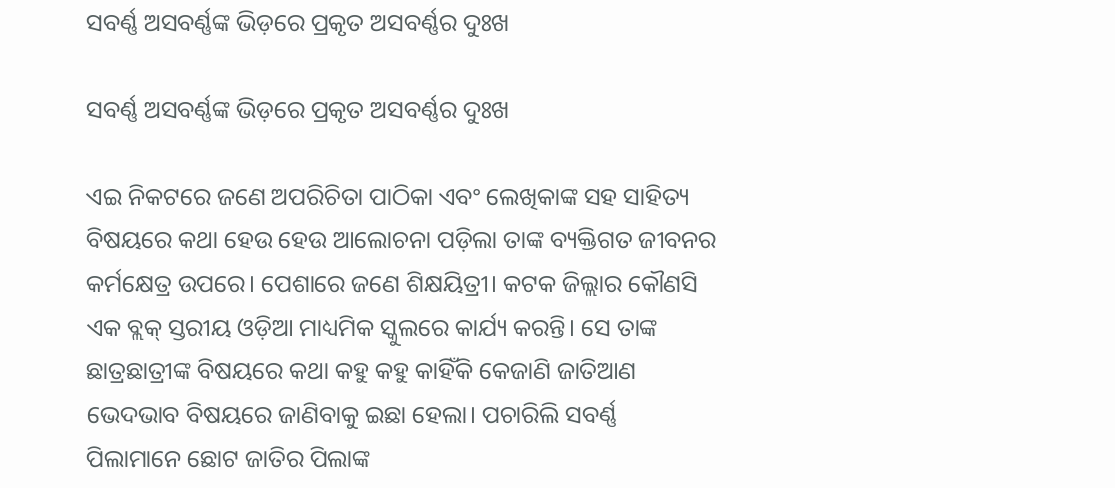ସବର୍ଣ୍ଣ ଅସବର୍ଣ୍ଣଙ୍କ ଭିଡ଼ରେ ପ୍ରକୃତ ଅସବର୍ଣ୍ଣର ଦୁଃଖ

ସବର୍ଣ୍ଣ ଅସବର୍ଣ୍ଣଙ୍କ ଭିଡ଼ରେ ପ୍ରକୃତ ଅସବର୍ଣ୍ଣର ଦୁଃଖ

ଏଇ ନିକଟରେ ଜଣେ ଅପରିଚିତା ପାଠିକା ଏବଂ ଲେଖିକାଙ୍କ ସହ ସାହିତ୍ୟ ବିଷୟରେ କଥା ହେଉ ହେଉ ଆଲୋଚନା ପଡ଼ିଲା ତାଙ୍କ ବ୍ୟକ୍ତିଗତ ଜୀବନର କର୍ମକ୍ଷେତ୍ର ଉପରେ। ପେଶାରେ ଜଣେ ଶିକ୍ଷୟିତ୍ରୀ। କଟକ ଜିଲ୍ଲାର କୌଣସି ଏକ ବ୍ଲକ୍ ସ୍ତରୀୟ ଓଡ଼ିଆ ମାଧ୍ୟମିକ ସ୍କୁଲରେ କାର୍ଯ୍ୟ କରନ୍ତି। ସେ ତାଙ୍କ ଛାତ୍ରଛାତ୍ରୀଙ୍କ ବିଷୟରେ କଥା କହୁ କହୁ କାହିଁକି କେଜାଣି ଜାତିଆଣ ଭେଦଭାବ ବିଷୟରେ ଜାଣିବାକୁ ଇଛା ହେଲା। ପଚାରିଲି ସବର୍ଣ୍ଣ ପିଲାମାନେ ଛୋଟ ଜାତିର ପିଲାଙ୍କ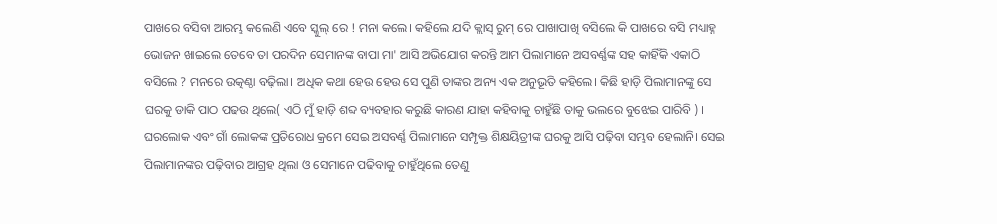ପାଖରେ ବସିବା ଆରମ୍ଭ କଲେଣି ଏବେ ସ୍କୁଲ୍ ରେ ! ମନା କଲେ। କହିଲେ ଯଦି କ୍ଲାସ୍ ରୁମ୍ ରେ ପାଖାପାଖି ବସିଲେ କି ପାଖରେ ବସି ମଧ୍ୟାହ୍ନ ଭୋଜନ ଖାଇଲେ ତେବେ ତା ପରଦିନ ସେମାନଙ୍କ ବାପା ମା' ଆସି ଅଭିଯୋଗ କରନ୍ତି ଆମ ପିଲାମାନେ ଅସବର୍ଣ୍ଣଙ୍କ ସହ କାହିଁକି ଏକାଠି ବସିଲେ ? ମନରେ ଉତ୍କଣ୍ଠା ବଢ଼ିଲା। ଅଧିକ କଥା ହେଉ ହେଉ ସେ ପୁଣି ତାଙ୍କର ଅନ୍ୟ ଏକ ଅନୁଭୂତି କହିଲେ। କିଛି ହାଡ଼ି ପିଲାମାନଙ୍କୁ ସେ ଘରକୁ ଡାକି ପାଠ ପଢଉ ଥିଲେ( ଏଠି ମୁଁ ହାଡ଼ି ଶବ୍ଦ ବ୍ୟବହାର କରୁଛି କାରଣ ଯାହା କହିବାକୁ ଚାହୁଁଛି ତାକୁ ଭଲରେ ବୁଝେଇ ପାରିବି ) । ଘରଲୋକ ଏବଂ ଗାଁ ଲୋକଙ୍କ ପ୍ରତିରୋଧ କ୍ରମେ ସେଇ ଅସବର୍ଣ୍ଣ ପିଲାମାନେ ସମ୍ପୃକ୍ତ ଶିକ୍ଷୟିତ୍ରୀଙ୍କ ଘରକୁ ଆସି ପଢ଼ିବା ସମ୍ଭବ ହେଲାନି। ସେଇ ପିଲାମାନଙ୍କର ପଢ଼ିବାର ଆଗ୍ରହ ଥିଲା ଓ ସେମାନେ ପଢିବାକୁ ଚାହୁଁଥିଲେ ତେଣୁ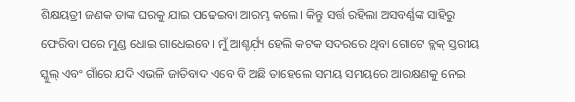ଶିକ୍ଷୟତ୍ରୀ ଜଣକ ତାଙ୍କ ଘରକୁ ଯାଇ ପଢେଇବା ଆରମ୍ଭ କଲେ। କିନ୍ତୁ ସର୍ତ୍ତ ରହିଲା ଅସବର୍ଣ୍ଣଙ୍କ ସାହିରୁ ଫେରିବା ପରେ ମୁଣ୍ଡ ଧୋଇ ଗାଧେଇବେ। ମୁଁ ଆଶ୍ଚର୍ଯ଼୍ୟ ହେଲି କଟକ ସଦରରେ ଥିବା ଗୋଟେ ବ୍ଲକ୍ ସ୍ତରୀୟ ସ୍କୁଲ୍ ଏବଂ ଗାଁରେ ଯଦି ଏଭଳି ଜାତିବାଦ ଏବେ ବି ଅଛି ତାହେଲେ ସମୟ ସମୟରେ ଆରକ୍ଷଣକୁ ନେଇ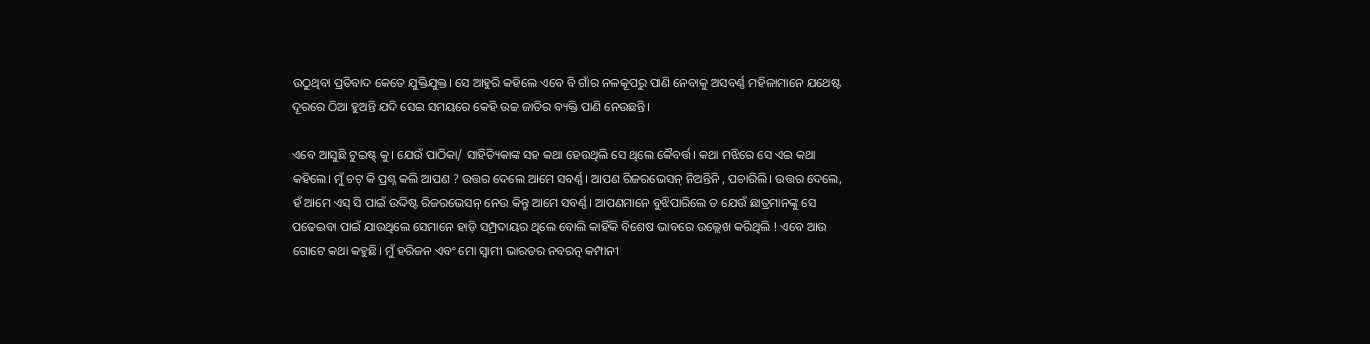ଉଠୁଥିବା ପ୍ରତିବାଦ କେତେ ଯୁକ୍ତିଯୁକ୍ତ। ସେ ଆହୁରି କହିଲେ ଏବେ ବି ଗାଁର ନଳକୂପରୁ ପାଣି ନେବାକୁ ଅସବର୍ଣ୍ଣ ମହିଳାମାନେ ଯଥେଷ୍ଟ ଦୂରରେ ଠିଆ ହୁଅନ୍ତି ଯଦି ସେଇ ସମୟରେ କେହି ଉଚ୍ଚ ଜାତିର ବ୍ୟକ୍ତି ପାଣି ନେଉଛନ୍ତି।

ଏବେ ଆସୁଛି ଟୁଇଷ୍ଟ୍ କୁ। ଯେଉଁ ପାଠିକା/ ସାହିତ୍ୟିକାଙ୍କ ସହ କଥା ହେଉଥିଲି ସେ ଥିଲେ କୈବର୍ତ୍ତ। କଥା ମଝିରେ ସେ ଏଇ କଥା କହିଲେ। ମୁଁ ଚଟ୍ କି ପ୍ରଶ୍ନ କଲି ଆପଣ ? ଉତ୍ତର ଦେଲେ ଆମେ ସବର୍ଣ୍ଣ। ଆପଣ ରିଜରଭେସନ୍ ନିଅନ୍ତିନି , ପଚାରିଲି। ଉତ୍ତର ଦେଲେ, ହଁ ଆମେ ଏସ୍ ସି ପାଇଁ ଉଦ୍ଦିଷ୍ଟ ରିଜରଭେସନ୍ ନେଉ କିନ୍ତୁ ଆମେ ସବର୍ଣ୍ଣ। ଆପଣମାନେ ବୁଝିପାରିଲେ ତ ଯେଉଁ ଛାତ୍ରମାନଙ୍କୁ ସେ ପଢେଇବା ପାଇଁ ଯାଉଥିଲେ ସେମାନେ ହାଡ଼ି ସମ୍ପ୍ରଦାୟର ଥିଲେ ବୋଲି କାହିଁକି ବିଶେଷ ଭାବରେ ଉଲ୍ଲେଖ କରିଥିଲି ! ଏବେ ଆଉ ଗୋଟେ କଥା କହୁଛି। ମୁଁ ହରିଜନ ଏବଂ ମୋ ସ୍ବାମୀ ଭାରତର ନବରତ୍ନ କମ୍ପାନୀ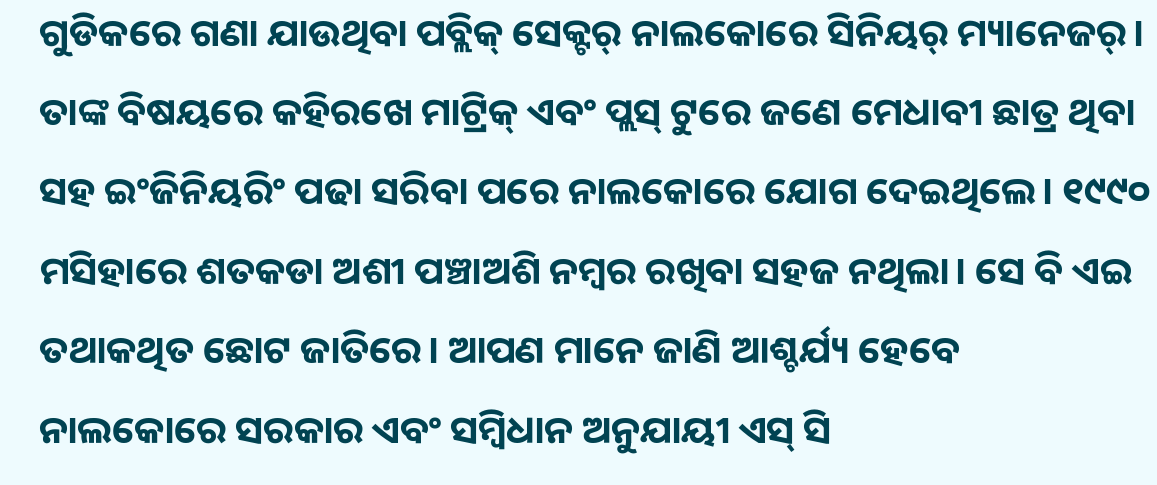ଗୁଡିକରେ ଗଣା ଯାଉଥିବା ପବ୍ଲିକ୍ ସେକ୍ଟର୍ ନାଲକୋରେ ସିନିୟର୍ ମ୍ୟାନେଜର୍। ତାଙ୍କ ବିଷୟରେ କହିରଖେ ମାଟ୍ରିକ୍ ଏବଂ ପ୍ଲସ୍ ଟୁରେ ଜଣେ ମେଧାବୀ ଛାତ୍ର ଥିବା ସହ ଇଂଜିନିୟରିଂ ପଢା ସରିବା ପରେ ନାଲକୋରେ ଯୋଗ ଦେଇଥିଲେ। ୧୯୯୦ ମସିହାରେ ଶତକଡା ଅଶୀ ପଞ୍ଚାଅଶି ନମ୍ୱର ରଖିବା ସହଜ ନଥିଲା। ସେ ବି ଏଇ ତଥାକଥିତ ଛୋଟ ଜାତିରେ। ଆପଣ ମାନେ ଜାଣି ଆଶ୍ଚର୍ଯ୍ୟ ହେବେ ନାଲକୋରେ ସରକାର ଏବଂ ସମ୍ବିଧାନ ଅନୁଯାୟୀ ଏସ୍ ସି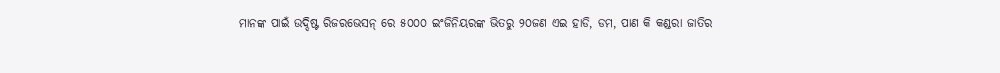ମାନଙ୍କ ପାଇଁ ଉଦ୍ଦିଷ୍ଟ ରିଜରଭେସନ୍ ରେ ୫୦୦୦ ଇଂଜିନିୟରଙ୍କ ଭିତରୁ ୨୦ଜଣ ଏଇ ହାଡି, ଡମ, ପାଣ କି କଣ୍ଡରା ଜାତିର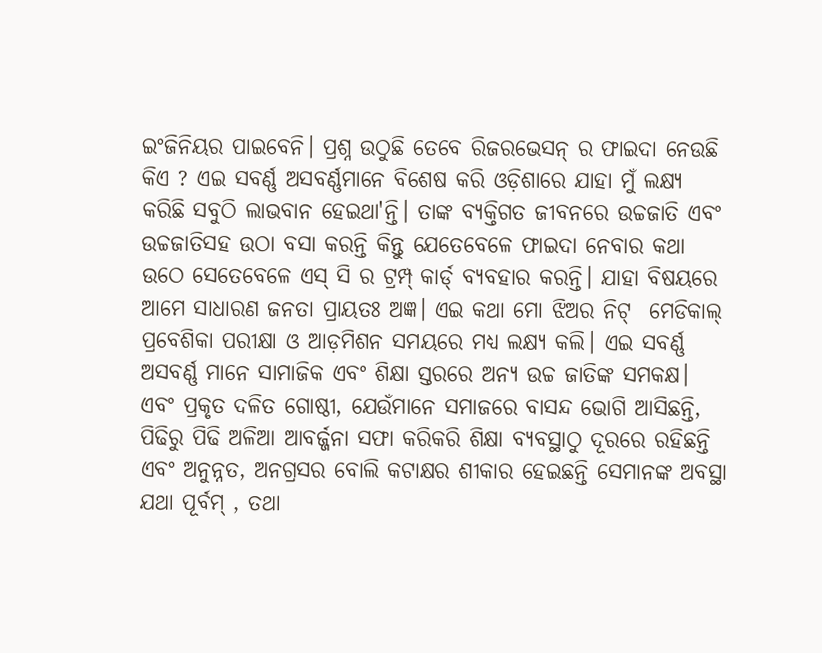ଇଂଜିନିୟର ପାଇବେନି। ପ୍ରଶ୍ନ ଉଠୁଛି ତେବେ ରିଜରଭେସନ୍ ର ଫାଇଦା ନେଉଛି କିଏ ? ଏଇ ସବର୍ଣ୍ଣ ଅସବର୍ଣ୍ଣମାନେ ବିଶେଷ କରି ଓଡ଼ିଶାରେ ଯାହା ମୁଁ ଲକ୍ଷ୍ୟ କରିଛି ସବୁଠି ଲାଭବାନ ହେଇଥା'ନ୍ତି। ତାଙ୍କ ବ୍ୟକ୍ତିଗତ ଜୀବନରେ ଉଚ୍ଚଜାତି ଏବଂ ଉଚ୍ଚଜାତିସହ ଉଠା ବସା କରନ୍ତି କିନ୍ତୁ ଯେତେବେଳେ ଫାଇଦା ନେବାର କଥା ଉଠେ ସେତେବେଳେ ଏସ୍ ସି ର ଟ୍ରମ୍ପ୍ କାର୍ଡ୍ ବ୍ୟବହାର କରନ୍ତି। ଯାହା ବିଷୟରେ ଆମେ ସାଧାରଣ ଜନତା ପ୍ରାୟତଃ ଅଜ୍ଞ। ଏଇ କଥା ମୋ ଝିଅର ନିଟ୍  ମେଡିକାଲ୍ ପ୍ରବେଶିକା ପରୀକ୍ଷା ଓ ଆଡ଼ମିଶନ ସମୟରେ ମଧ୍ୟ ଲକ୍ଷ୍ୟ କଲି। ଏଇ ସବର୍ଣ୍ଣ ଅସବର୍ଣ୍ଣ ମାନେ ସାମାଜିକ ଏବଂ ଶିକ୍ଷା ସ୍ତରରେ ଅନ୍ୟ ଉଚ୍ଚ ଜାତିଙ୍କ ସମକକ୍ଷ। ଏବଂ ପ୍ରକୃତ ଦଳିତ ଗୋଷ୍ଠୀ, ଯେଉଁମାନେ ସମାଜରେ ବାସନ୍ଦ ଭୋଗି ଆସିଛନ୍ତି, ପିଢିରୁ ପିଢି ଅଳିଆ ଆବର୍ଜ୍ଜନା ସଫା କରିକରି ଶିକ୍ଷା ବ୍ୟବସ୍ଥାଠୁ ଦୂରରେ ରହିଛନ୍ତି ଏବଂ ଅନୁନ୍ନତ, ଅନଗ୍ରସର ବୋଲି କଟାକ୍ଷର ଶୀକାର ହେଇଛନ୍ତି ସେମାନଙ୍କ ଅବସ୍ଥା ଯଥା ପୂର୍ବମ୍ , ତଥା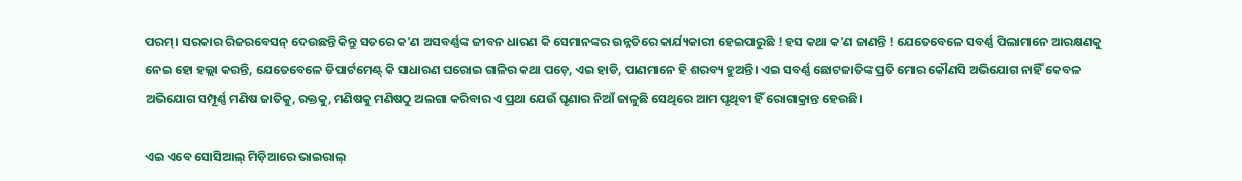ପରମ୍। ସରକାର ରିଜରବେସନ୍ ଦେଉଛନ୍ତି କିନ୍ତୁ ସତରେ କ'ଣ ଅସବର୍ଣ୍ଣଙ୍କ ଜୀବନ ଧାରଣ କି ସେମାନଙ୍କର ଉନ୍ନତିରେ କାର୍ଯ୍ୟକାରୀ ହେଇପାରୁଛି ! ହସ କଥା କ'ଣ ଜାଣନ୍ତି ! ଯେତେବେଳେ ସବର୍ଣ୍ଣ ପିଲାମାନେ ଆରକ୍ଷଣକୁ ନେଇ ହୋ ହଲ୍ଲା କରନ୍ତି, ଯେତେବେଳେ ଡିପାର୍ଟମେଣ୍ଟ୍ କି ସାଧାରଣ ଘରୋଇ ଗାଳିର କଥା ପଡ଼େ, ଏଇ ହାଡି, ପାଣମାନେ ହି ଶରବ୍ୟ ହୁଅନ୍ତି। ଏଇ ସବର୍ଣ୍ଣ ଛୋଟଜାତିଙ୍କ ପ୍ରତି ମୋର କୌଣସି ଅଭିଯୋଗ ନାହିଁ କେବଳ ଅଭିଯୋଗ ସମ୍ପୂର୍ଣ୍ଣ ମଣିଷ ଜାତିକୁ, ରକ୍ତକୁ, ମଣିଷକୁ ମଣିଷଠୁ ଅଲଗା କରିବାର ଏ ପ୍ରଥା ଯେଉଁ ଘୃଣାର ନିଆଁ ଜାଳୁଛି ସେଥିରେ ଆମ ପୃଥିବୀ ହିଁ ରୋଗାକ୍ରାନ୍ତ ହେଉଛି।

ଏଇ ଏବେ ସୋସିଆଲ୍ ମିଡ଼ିଆରେ ଭାଇରାଲ୍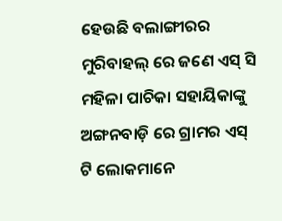ହେଉଛି ବଲାଙ୍ଗୀରର ମୁରିବାହଲ୍ ରେ ଜଣେ ଏସ୍ ସି ମହିଳା ପାଚିକା ସହାୟିକାଙ୍କୁ ଅଙ୍ଗନବାଡ଼ି ରେ ଗ୍ରାମର ଏସ୍ ଟି ଲୋକମାନେ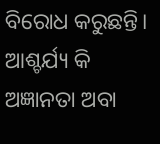ବିରୋଧ କରୁଛନ୍ତି। ଆଶ୍ଚର୍ଯ୍ୟ କି ଅଜ୍ଞାନତା ଅବା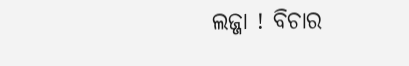ଲଜ୍ଜା ! ବିଚାର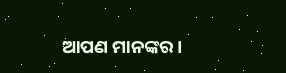ଆପଣ ମାନଙ୍କର।